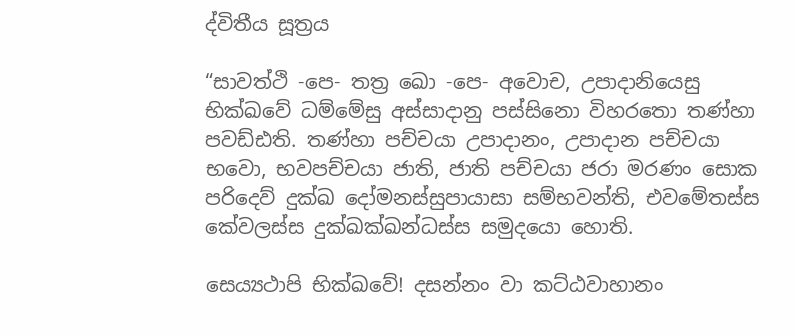ද්විතීය සූත්‍රය

“සාවත්ථි -පෙ- තත්‍ර ඛො -පෙ- අවොච, උපාදානියෙසු භික්ඛවේ ධම්මේසු අස්සාදානු පස්සිනො විහරතො තණ්හා පවඩ්ඪති. තණ්හා පච්චයා උපාදානං, උපාදාන පච්චයා භවො, භවපච්චයා ජාති, ජාති පච්චයා ජරා මරණං සොක පරිදෙව් දුක්ඛ දෝමනස්සුපායාසා සම්භවන්ති, එවමේතස්ස කේවලස්ස දුක්ඛක්ඛන්ධස්ස සමුදයො හොති.

සෙය්‍යථාපි භික්ඛවේ! දසන්නං වා කට්ඨවාහානං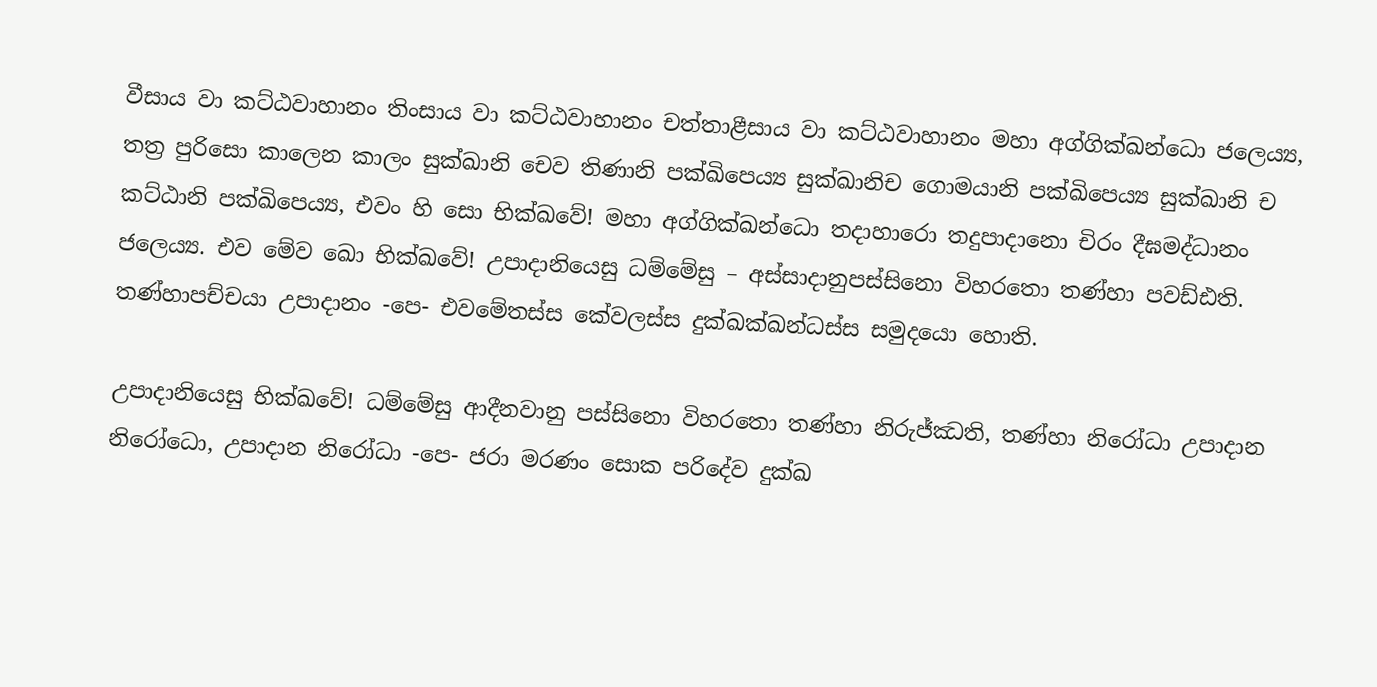වීසාය වා කට්ඨවාහානං තිංසාය වා කට්ඨවාහානං චත්තාළීසාය වා කට්ඨවාහානං මහා අග්ගික්ඛන්ධො ජලෙය්‍ය, තත්‍ර පුරිසො කාලෙන කාලං සුක්ඛානි චෙව තිණානි පක්ඛිපෙය්‍ය සුක්ඛානිච ගොමයානි පක්ඛිපෙය්‍ය සුක්ඛානි ච කට්ඨානි පක්ඛිපෙය්‍ය, එවං හි සො භික්ඛවේ! මහා අග්ගික්ඛන්ධො තදාහාරො තදුපාදානො චිරං දීඝමද්ධානං ජලෙය්‍ය. එව මේව ඛො භික්ඛවේ! උපාදානියෙසු ධම්මේසු – අස්සාදානුපස්සිනො විහරතො තණ්හා පවඩ්ඪති. තණ්හාපච්චයා උපාදානං -පෙ- එවමේතස්ස කේවලස්ස දුක්ඛක්ඛන්ධස්ස සමුදයො හොති.

උපාදානියෙසු භික්ඛවේ! ධම්මේසු ආදීනවානු පස්සිනො විහරතො තණ්හා නිරුජ්ඣති, තණ්හා නිරෝධා උපාදාන නිරෝධො, උපාදාන නිරෝධා -පෙ- ජරා මරණං සොක පරිදේව දුක්ඛ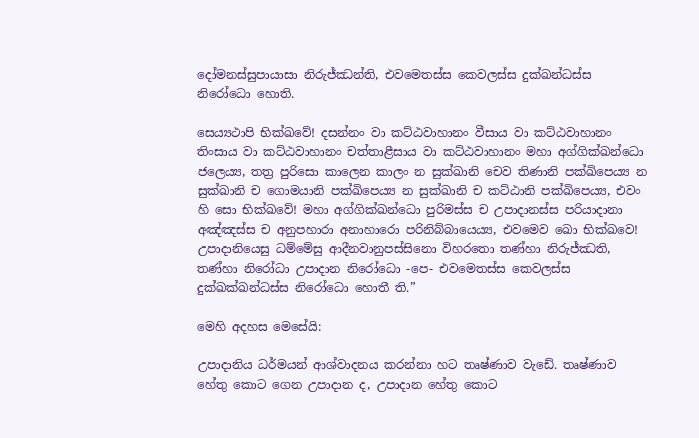දෝමනස්සුපායාසා නිරුජ්ඣන්ති, එවමෙතස්ස කෙවලස්ස දුක්ඛන්ධස්ස නිරෝධො හොති.

සෙය්‍යථාපි භික්ඛවේ! දසන්නං වා කට්ඨවාහානං වීසාය වා කට්ඨවාහානං තිංසාය වා කට්ඨවාහානං චත්තාළීසාය වා කට්ඨවාහානං මහා අග්ගික්ඛන්ධො ජලෙය්‍ය, තත්‍ර පුරිසො කාලෙන කාලං න සුක්ඛානි චෙව තිණානි පක්ඛිපෙය්‍ය න සුක්ඛානි ච ගොමයානි පක්ඛිපෙය්‍ය න සුක්ඛානි ච කට්ඨානි පක්ඛිපෙය්‍ය, එවං හි සො භික්ඛවේ! මහා අග්ගික්ඛන්ධො පුරිමස්ස ච උපාදානස්ස පරියාදානා අඤ්ඤස්ස ච අනුපහාරා අනාහාරො පරිනිබ්බායෙය්‍ය, එවමෙව ඛො භික්ඛවෙ! උපාදානියෙසු ධම්මේසු ආදීනවානුපස්සිනො විහරතො තණ්හා නිරුජ්ඣති, තණ්හා නිරෝධා උපාදාන නිරෝධො -පෙ- එවමෙතස්ස කෙවලස්ස දුක්ඛක්ඛන්ධස්ස නිරෝධො හොතී ති.”

මෙහි අදහස මෙසේයි:

උපාදානිය ධර්මයන් ආශ්වාදනය කරන්නා හට තෘෂ්ණාව වැඩේ. තෘෂ්ණාව හේතු කොට ගෙන උපාදාන ද, උපාදාන හේතු කොට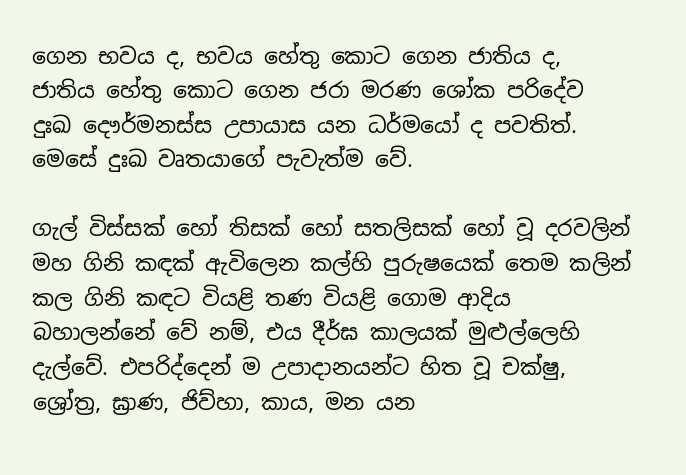ගෙන භවය ද, භවය හේතු කොට ගෙන ජාතිය ද, ජාතිය හේතු කොට ගෙන ජරා මරණ ශෝක පරිදේව දුඃඛ දෞර්මනස්ස උපායාස යන ධර්මයෝ ද පවතිත්. මෙසේ දුඃඛ වෘතයාගේ පැවැත්ම වේ.

ගැල් විස්සක් හෝ තිසක් හෝ සතලිසක් හෝ වූ දරවලින් මහ ගිනි කඳක් ඇවිලෙන කල්හි පුරුෂයෙක් තෙම කලින් කල ගිනි කඳට වියළි තණ වියළි ගොම ආදිය බහාලන්නේ වේ නම්, එය දීර්ඝ කාලයක් මුළුල්ලෙහි දැල්වේ. එපරිද්දෙන් ම උපාදානයන්ට හිත වූ චක්ෂු, ශ්‍රෝත්‍ර, ඝ්‍රාණ, ජිව්හා, කාය, මන යන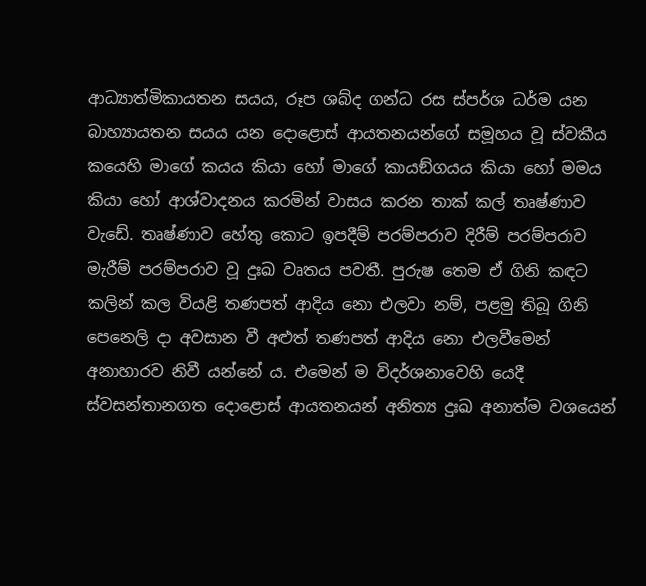ආධ්‍යාත්මිකායතන සයය, රූප ශබ්ද ගන්ධ රස ස්පර්ශ ධර්ම යන බාහ්‍යායතන සයය යන දොළොස් ආයතනයන්ගේ සමූහය වූ ස්වකීය කයෙහි මාගේ කයය කියා හෝ මාගේ කායඞ්ගයය කියා හෝ මමය කියා හෝ ආශ්වාදනය කරමින් වාසය කරන තාක් කල් තෘෂ්ණාව වැඩේ. තෘෂ්ණාව හේතු කොට ඉපදීම් පරම්පරාව දිරීම් පරම්පරාව මැරීම් පරම්පරාව වූ දුඃඛ වෘතය පවතී. පුරුෂ තෙම ඒ ගිනි කඳට කලින් කල වියළි තණපත් ආදිය නො එලවා නම්, පළමු තිබූ ගිනි පෙනෙලි දා අවසාන වී අළුත් තණපත් ආදිය නො එලවීමෙන් අනාහාරව නිවී යන්නේ ය. එමෙන් ම විදර්ශනාවෙහි යෙදී ස්වසන්තානගත දොළොස් ආයතනයන් අනිත්‍ය දුඃඛ අනාත්ම වශයෙන්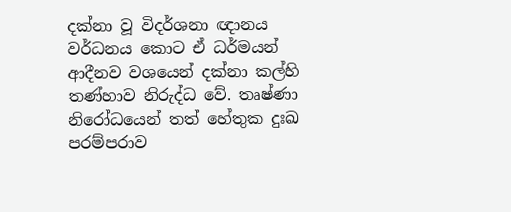දක්නා වූ විදර්ශනා ඥානය වර්ධනය කොට ඒ ධර්මයන් ආදීනව වශයෙන් දක්නා කල්හි තණ්හාව නිරුද්ධ වේ. තෘෂ්ණා නිරෝධයෙන් තත් හේතුක දුඃඛ පරම්පරාව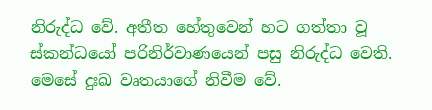නිරුද්ධ වේ. අතීත හේතුවෙන් හට ගත්තා වූ ස්කන්ධයෝ පරිනිර්වාණයෙන් පසු නිරුද්ධ වෙති. මෙසේ දුඃඛ වෘතයාගේ නිවීම වේ.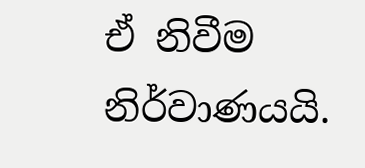ඒ නිවීම නිර්වාණයයි.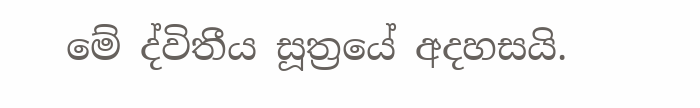මේ ද්විතීය සූත්‍රයේ අදහසයි.